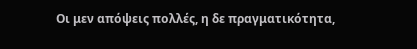Οι μεν απόψεις πολλές, η δε πραγματικότητα,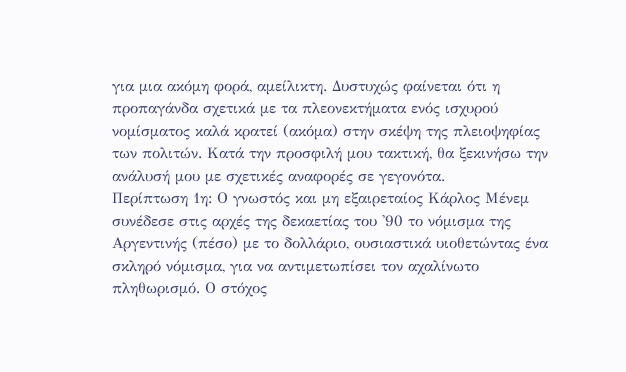για μια ακόμη φορά, αμείλικτη. Δυστυχώς φαίνεται ότι η προπαγάνδα σχετικά με τα πλεονεκτήματα ενός ισχυρού νομίσματος καλά κρατεί (ακόμα) στην σκέψη της πλειοψηφίας των πολιτών. Κατά την προσφιλή μου τακτική, θα ξεκινήσω την ανάλυσή μου με σχετικές αναφορές σε γεγονότα.
Περίπτωση 1η: Ο γνωστός και μη εξαιρεταίος Κάρλος Μένεμ συνέδεσε στις αρχές της δεκαετίας του '90 το νόμισμα της Αργεντινής (πέσο) με το δολλάριο, ουσιαστικά υιοθετώντας ένα σκληρό νόμισμα, για να αντιμετωπίσει τον αχαλίνωτο πληθωρισμό. Ο στόχος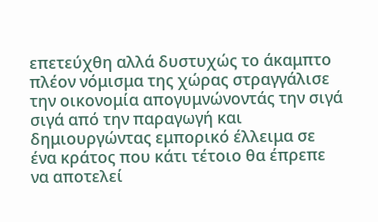επετεύχθη αλλά δυστυχώς το άκαμπτο πλέον νόμισμα της χώρας στραγγάλισε την οικονομία απογυμνώνοντάς την σιγά σιγά από την παραγωγή και δημιουργώντας εμπορικό έλλειμα σε ένα κράτος που κάτι τέτοιο θα έπρεπε να αποτελεί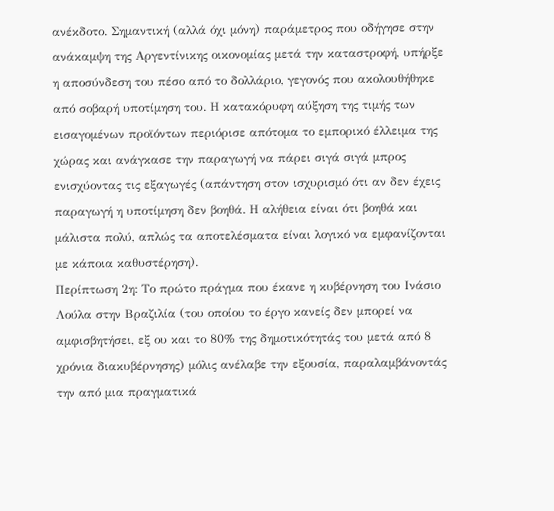ανέκδοτο. Σημαντική (αλλά όχι μόνη) παράμετρος που οδήγησε στην ανάκαμψη της Αργεντίνικης οικονομίας μετά την καταστροφή, υπήρξε η αποσύνδεση του πέσο από το δολλάριο, γεγονός που ακολουθήθηκε από σοβαρή υποτίμηση του. Η κατακόρυφη αύξηση της τιμής των εισαγομένων προϊόντων περιόρισε απότομα το εμπορικό έλλειμα της χώρας και ανάγκασε την παραγωγή να πάρει σιγά σιγά μπρος ενισχύοντας τις εξαγωγές (απάντηση στον ισχυρισμό ότι αν δεν έχεις παραγωγή η υποτίμηση δεν βοηθά. Η αλήθεια είναι ότι βοηθά και μάλιστα πολύ, απλώς τα αποτελέσματα είναι λογικό να εμφανίζονται με κάποια καθυστέρηση).
Περίπτωση 2η: Το πρώτο πράγμα που έκανε η κυβέρνηση του Ινάσιο Λούλα στην Βραζιλία (του οποίου το έργο κανείς δεν μπορεί να αμφισβητήσει, εξ ου και το 80% της δημοτικότητάς του μετά από 8 χρόνια διακυβέρνησης) μόλις ανέλαβε την εξουσία, παραλαμβάνοντάς την από μια πραγματικά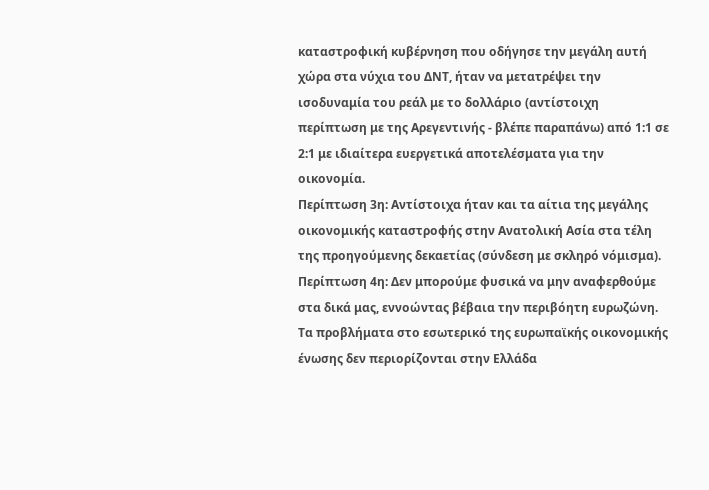καταστροφική κυβέρνηση που οδήγησε την μεγάλη αυτή χώρα στα νύχια του ΔΝΤ, ήταν να μετατρέψει την ισοδυναμία του ρεάλ με το δολλάριο (αντίστοιχη περίπτωση με της Αρεγεντινής - βλέπε παραπάνω) από 1:1 σε 2:1 με ιδιαίτερα ευεργετικά αποτελέσματα για την οικονομία.
Περίπτωση 3η: Αντίστοιχα ήταν και τα αίτια της μεγάλης οικονομικής καταστροφής στην Ανατολική Ασία στα τέλη της προηγούμενης δεκαετίας (σύνδεση με σκληρό νόμισμα).
Περίπτωση 4η: Δεν μπορούμε φυσικά να μην αναφερθούμε στα δικά μας, εννοώντας βέβαια την περιβόητη ευρωζώνη. Τα προβλήματα στο εσωτερικό της ευρωπαϊκής οικονομικής ένωσης δεν περιορίζονται στην Ελλάδα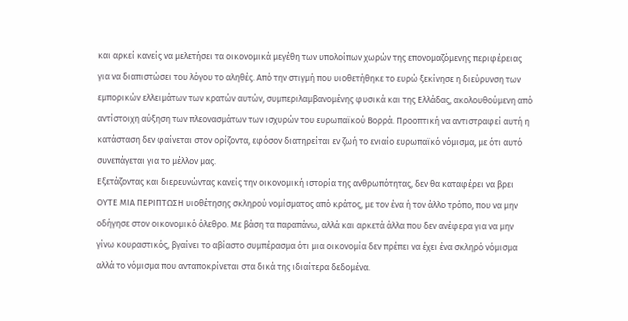και αρκεί κανείς να μελετήσει τα οικονομικά μεγέθη των υπολοίπων χωρών της επονομαζόμενης περιφέρειας για να διαπιστώσει του λόγου το αληθές. Από την στιγμή που υιοθετήθηκε το ευρώ ξεκίνησε η διεύρυνση των εμπορικών ελλειμάτων των κρατών αυτών, συμπεριλαμβανομένης φυσικά και της Ελλάδας, ακολουθούμενη από αντίστοιχη αύξηση των πλεονασμάτων των ισχυρών του ευρωπαϊκού Βορρά. Προοπτική να αντιστραφεί αυτή η κατάσταση δεν φαίνεται στον ορίζοντα, εφόσον διατηρείται εν ζωή το ενιαίο ευρωπαϊκό νόμισμα, με ότι αυτό συνεπάγεται για το μέλλον μας.
Εξετάζοντας και διερευνώντας κανείς την οικονομική ιστορία της ανθρωπότητας, δεν θα καταφέρει να βρει ΟΥΤΕ ΜΙΑ ΠΕΡΙΠΤΩΣΗ υιοθέτησης σκληρού νομίσματος από κράτος, με τον ένα ή τον άλλο τρόπο, που να μην οδήγησε στον οικονομικό όλεθρο. Με βάση τα παραπάνω, αλλά και αρκετά άλλα που δεν ανέφερα για να μην γίνω κουραστικός, βγαίνει το αβίαστο συμπέρασμα ότι μια οικονομία δεν πρέπει να έχει ένα σκληρό νόμισμα αλλά το νόμισμα που ανταποκρίνεται στα δικά της ιδιαίτερα δεδομένα.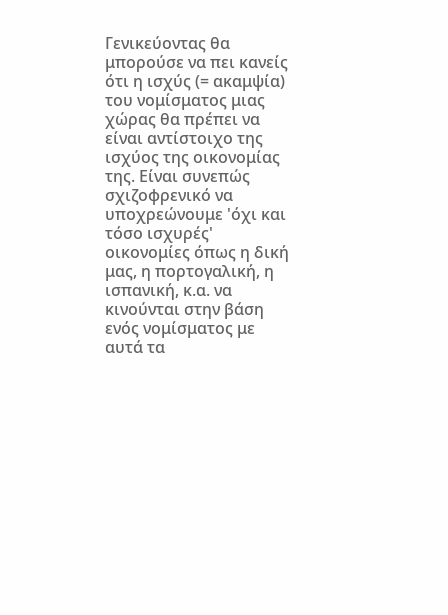Γενικεύοντας θα μπορούσε να πει κανείς ότι η ισχύς (= ακαμψία) του νομίσματος μιας χώρας θα πρέπει να είναι αντίστοιχο της ισχύος της οικονομίας της. Είναι συνεπώς σχιζοφρενικό να υποχρεώνουμε 'όχι και τόσο ισχυρές' οικονομίες όπως η δική μας, η πορτογαλική, η ισπανική, κ.α. να κινούνται στην βάση ενός νομίσματος με αυτά τα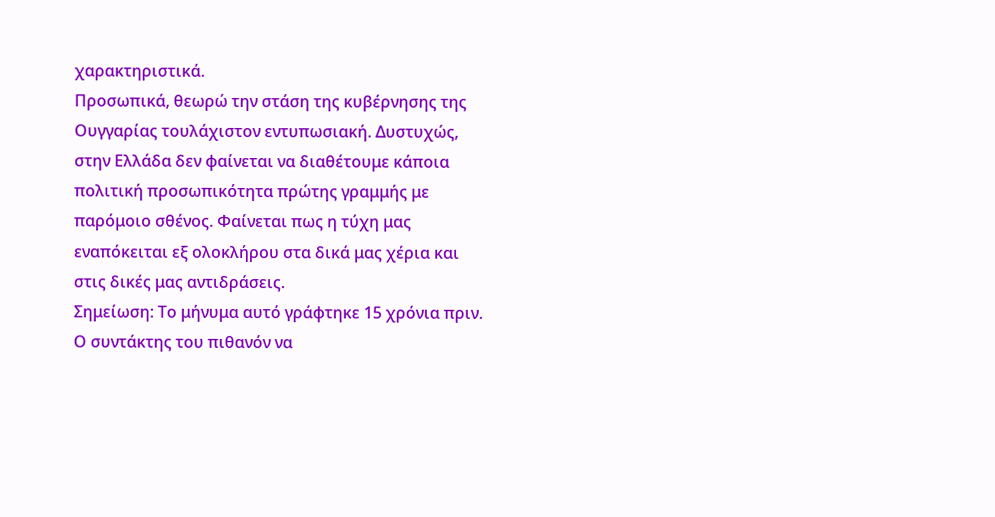χαρακτηριστικά.
Προσωπικά, θεωρώ την στάση της κυβέρνησης της Ουγγαρίας τουλάχιστον εντυπωσιακή. Δυστυχώς, στην Ελλάδα δεν φαίνεται να διαθέτουμε κάποια πολιτική προσωπικότητα πρώτης γραμμής με παρόμοιο σθένος. Φαίνεται πως η τύχη μας εναπόκειται εξ ολοκλήρου στα δικά μας χέρια και στις δικές μας αντιδράσεις.
Σημείωση: Το μήνυμα αυτό γράφτηκε 15 χρόνια πριν. Ο συντάκτης του πιθανόν να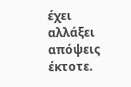έχει αλλάξει απόψεις έκτοτε.